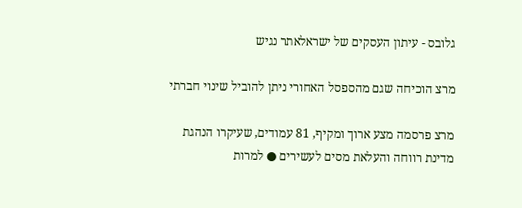גלובס - עיתון העסקים של ישראלאתר נגיש

מרצ הוכיחה שגם מהספסל האחורי ניתן להוביל שינוי חברתי

מרצ פרסמה מצע ארוך ומקיף, 81 עמודים, שעיקרו הנהגת מדינת רווחה והעלאת מסים לעשירים ● למרות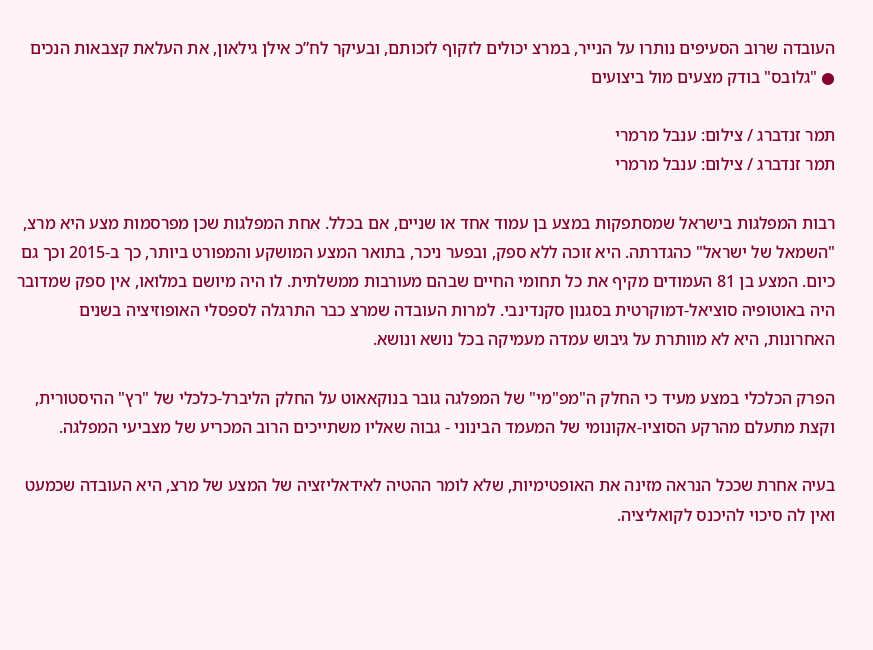העובדה שרוב הסעיפים נותרו על הנייר, במרצ יכולים לזקוף לזכותם, ובעיקר לח”כ אילן גילאון, את העלאת קצבאות הנכים ● "גלובס" בודק מצעים מול ביצועים

תמר זנדברג / צילום: ענבל מרמרי
תמר זנדברג / צילום: ענבל מרמרי

רבות המפלגות בישראל שמסתפקות במצע בן עמוד אחד או שניים, אם בכלל. אחת המפלגות שכן מפרסמות מצע היא מרצ, "השמאל של ישראל" כהגדרתה. היא זוכה ללא ספק, ובפער ניכר, בתואר המצע המושקע והמפורט ביותר, כך ב-2015 וכך גם כיום. המצע בן 81 העמודים מקיף את כל תחומי החיים שבהם מעורבות ממשלתית. לו היה מיושם במלואו, אין ספק שמדובר היה באוטופיה סוציאל-דמוקרטית בסגנון סקנדינבי. למרות העובדה שמרצ כבר התרגלה לספסלי האופוזיציה בשנים האחרונות, היא לא מוותרת על גיבוש עמדה מעמיקה בכל נושא ונושא.

הפרק הכלכלי במצע מעיד כי החלק ה"מפ"מי" של המפלגה גובר בנוקאאוט על החלק הליברל-כלכלי של "רץ" ההיסטורית, וקצת מתעלם מהרקע הסוציו-אקונומי של המעמד הבינוני - גבוה שאליו משתייכים הרוב המכריע של מצביעי המפלגה.

בעיה אחרת שככל הנראה מזינה את האופטימיות, שלא לומר ההטיה לאידאליזציה של המצע של מרצ, היא העובדה שכמעט ואין לה סיכוי להיכנס לקואליציה.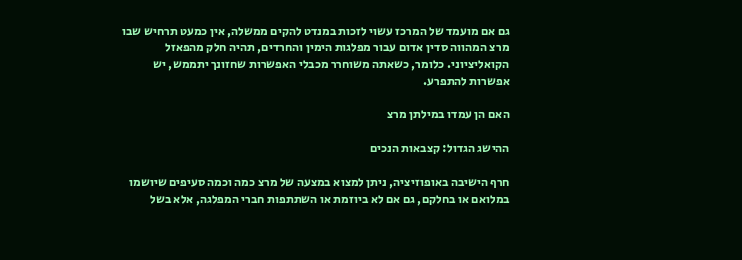גם אם מועמד של המרכז עשוי לזכות במנדט להקים ממשלה, אין כמעט תרחיש שבו מרצ המהווה סדין אדום עבור מפלגות הימין והחרדים, תהיה חלק מהפאזל הקואליציוני. כלומר, כשאתה משוחרר מכבלי האפשרות שחזונך יתממש, יש אפשרות להתפרע.

האם הן עמדו במילתן מרצ

ההישג הגדול: קצבאות הנכים

חרף הישיבה באופוזיציה, ניתן למצוא במצעה של מרצ כמה וכמה סעיפים שיושמו במלואם או בחלקם, גם אם לא ביוזמת או השתתפות חברי המפלגה, אלא בשל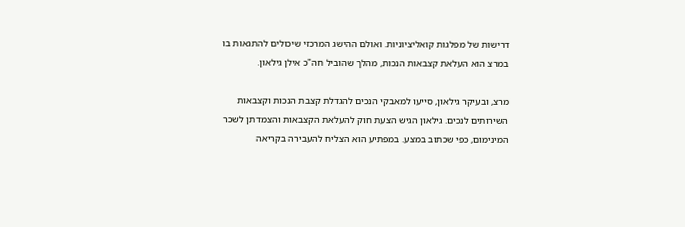דרישות של מפלגות קואליציוניות. ואולם ההישג המרכזי שיכולים להתגאות בו במרצ הוא העלאת קצבאות הנכות, מהלך שהוביל חה"כ אילן גילאון.

מרצ, ובעיקר גילאון, סייעו למאבקי הנכים להגדלת קצבת הנכות וקצבאות השירותים לנכים. גילאון הגיש הצעת חוק להעלאת הקצבאות והצמדתן לשכר המינימום, כפי שכתוב במצע. במפתיע הוא הצליח להעבירה בקריאה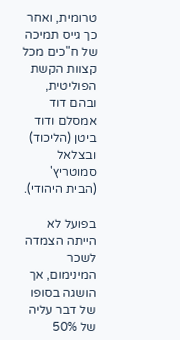טרומית, ואחר כך גייס תמיכה של ח"כים מכל קצוות הקשת הפוליטית, ובהם דוד אמסלם ודוד ביטן (הליכוד) ובצלאל סמוטריץ' (הבית היהודי).

בפועל לא הייתה הצמדה לשכר המינימום, אך הושגה בסופו של דבר עליה של 50%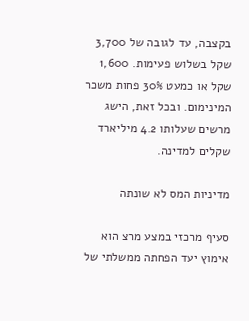בקצבה, עד לגובה של 3,700 שקל בשלוש פעימות. 1,600 שקל או כמעט 30% פחות משכר המינימום. ובכל זאת, הישג מרשים שעלותו 4.2 מיליארד שקלים למדינה.

מדיניות המס לא שונתה

סעיף מרכזי במצע מרצ הוא אימוץ יעד הפחתה ממשלתי של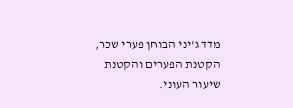מדד ג'יני הבוחן פערי שכר, הקטנת הפערים והקטנת שיעור העוני.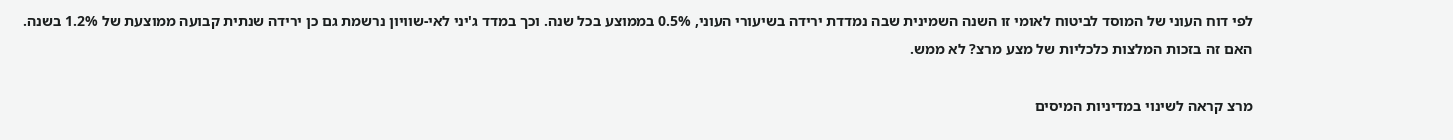לפי דוח העוני של המוסד לביטוח לאומי זו השנה השמינית שבה נמדדת ירידה בשיעורי העוני, 0.5% בממוצע בכל שנה. וכך במדד ג'יני לאי-שוויון נרשמת גם כן ירידה שנתית קבועה ממוצעת של 1.2% בשנה. האם זה בזכות המלצות כלכליות של מצע מרצ? לא ממש.

מרצ קראה לשינוי במדיניות המיסים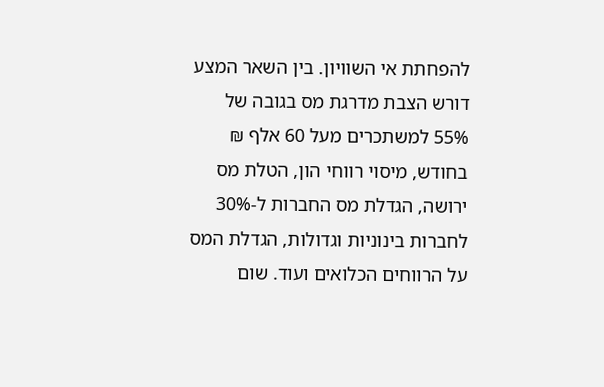להפחתת אי השוויון. בין השאר המצע דורש הצבת מדרגת מס בגובה של 55% למשתכרים מעל 60 אלף ₪ בחודש, מיסוי רווחי הון, הטלת מס ירושה, הגדלת מס החברות ל-30% לחברות בינוניות וגדולות, הגדלת המס על הרווחים הכלואים ועוד. שום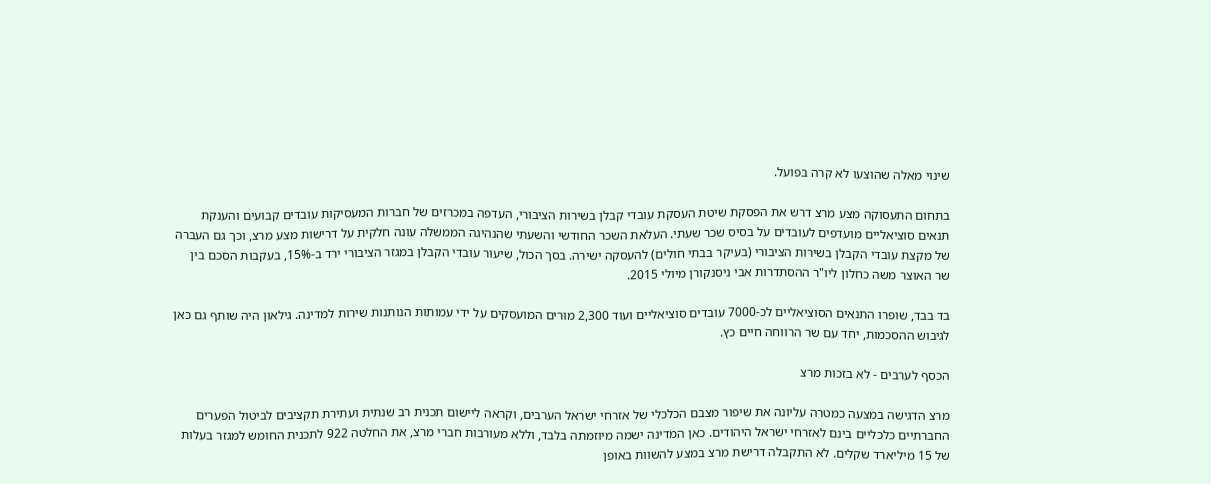שינוי מאלה שהוצעו לא קרה בפועל.

בתחום התעסוקה מצע מרצ דרש את הפסקת שיטת העסקת עובדי קבלן בשירות הציבורי, העדפה במכרזים של חברות המעסיקות עובדים קבועים והענקת תנאים סוציאליים מועדפים לעובדים על בסיס שכר שעתי. העלאת השכר החודשי והשעתי שהנהיגה הממשלה עונה חלקית על דרישות מצע מרצ, וכך גם העברה של מקצת עובדי הקבלן בשירות הציבורי (בעיקר בבתי חולים) להעסקה ישירה. בסך הכול, שיעור עובדי הקבלן במגזר הציבורי ירד ב-15%, בעקבות הסכם בין שר האוצר משה כחלון ליו"ר ההסתדרות אבי ניסנקורן מיולי 2015.

בד בבד, שופרו התנאים הסוציאליים לכ-7000 עובדים סוציאליים ועוד 2,300 מורים המועסקים על ידי עמותות הנותנות שירות למדינה. גילאון היה שותף גם כאן לגיבוש ההסכמות, יחד עם שר הרווחה חיים כץ.

הכסף לערבים - לא בזכות מרצ

מרצ הדגישה במצעה כמטרה עליונה את שיפור מצבם הכלכלי של אזרחי ישראל הערבים, וקראה ליישום תכנית רב שנתית ועתירת תקציבים לביטול הפערים החברתיים כלכליים בינם לאזרחי ישראל היהודים. כאן המדינה ישמה מיוזמתה בלבד, וללא מעורבות חברי מרצ, את החלטה 922 לתכנית החומש למגזר בעלות של 15 מיליארד שקלים. לא התקבלה דרישת מרצ במצע להשוות באופן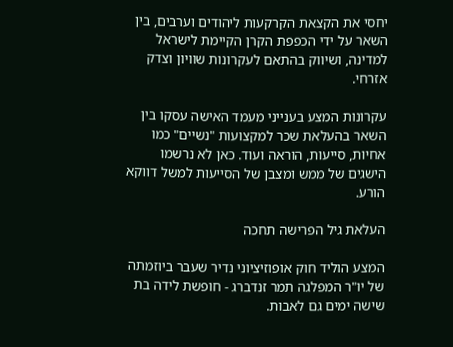יחסי את הקצאת הקרקעות ליהודים וערבים, בין השאר על ידי הכפפת הקרן הקיימת לישראל למדינה, ושיווק בהתאם לעקרונות שוויון וצדק אזרחי.

עקרונות המצע בענייני מעמד האישה עסקו בין השאר בהעלאת שכר למקצועות "נשיים" כמו אחיות, סייעות, הוראה ועוד. כאן לא נרשמו הישגים של ממש ומצבן של הסייעות למשל דווקא הורע.

העלאת גיל הפרישה תחכה

המצע הוליד חוק אופוזיציוני נדיר שעבר ביוזמתה של יו"ר המפלגה תמר זנדברג - חופשת לידה בת שישה ימים גם לאבות.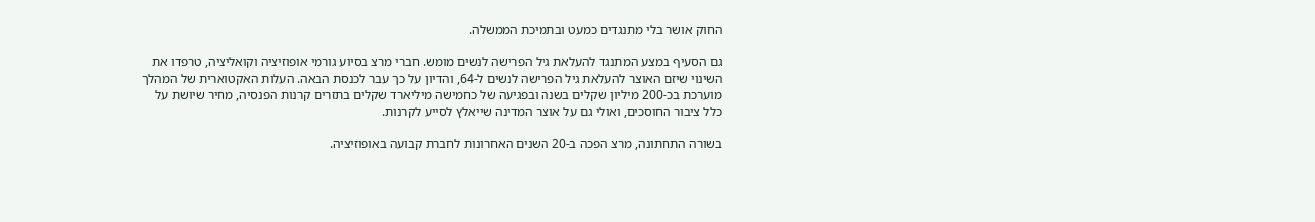החוק אושר בלי מתנגדים כמעט ובתמיכת הממשלה.

גם הסעיף במצע המתנגד להעלאת גיל הפרישה לנשים מומש. חברי מרצ בסיוע גורמי אופוזיציה וקואליציה, טרפדו את השינוי שיזם האוצר להעלאת גיל הפרישה לנשים ל-64, והדיון על כך עבר לכנסת הבאה. העלות האקטוארית של המהלך מוערכת בכ-200 מיליון שקלים בשנה ובפגיעה של כחמישה מיליארד שקלים בתזרים קרנות הפנסיה, מחיר שיושת על כלל ציבור החוסכים, ואולי גם על אוצר המדינה שייאלץ לסייע לקרנות.

בשורה התחתונה, מרצ הפכה ב-20 השנים האחרונות לחברת קבועה באופוזיציה.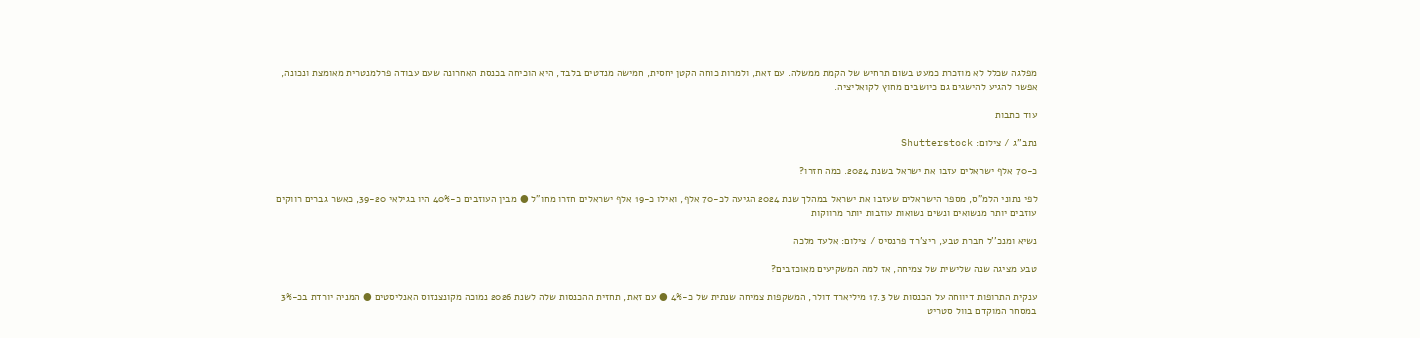מפלגה שכלל לא מוזכרת כמעט בשום תרחיש של הקמת ממשלה. עם זאת, ולמרות כוחה הקטן יחסית, חמישה מנדטים בלבד, היא הוכיחה בכנסת האחרונה שעם עבודה פרלמנטרית מאומצת ונכונה, אפשר להגיע להישגים גם כיושבים מחוץ לקואליציה.

עוד כתבות

נתב''ג / צילום: Shutterstock

כ-70 אלף ישראלים עזבו את ישראל בשנת 2024. כמה חזרו?

לפי נתוני הלמ"ס, מספר הישראלים שעזבו את ישראל במהלך שנת 2024 הגיעה לכ-70 אלף, ואילו כ-19 אלף ישראלים חזרו מחו"ל ● מבין העוזבים כ-40% היו בגילאי 39-20, כאשר גברים רווקים עוזבים יותר מנשואים ונשים נשואות עוזבות יותר מרווקות

נשיא ומנכ''ל חברת טבע, ריצ'רד פרנסיס / צילום: אלעד מלכה

טבע מציגה שנה שלישית של צמיחה, אז למה המשקיעים מאוכזבים?

ענקית התרופות דיווחה על הכנסות של 17.3 מיליארד דולר, המשקפות צמיחה שנתית של כ-4% ● עם זאת, תחזית ההכנסות שלה לשנת 2026 נמוכה מקונצנזוס האנליסטים ● המניה יורדת בכ-3% במסחר המוקדם בוול סטריט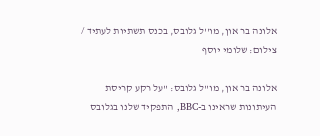אלונה בר און, מו''ל גלובס, בכנס תשתיות לעתיד / צילום: שלומי יוסף

אלונה בר און, מו"ל גלובס: "על רקע קריסת העיתונות שראינו ב-BBC, התפקיד שלנו בגלובס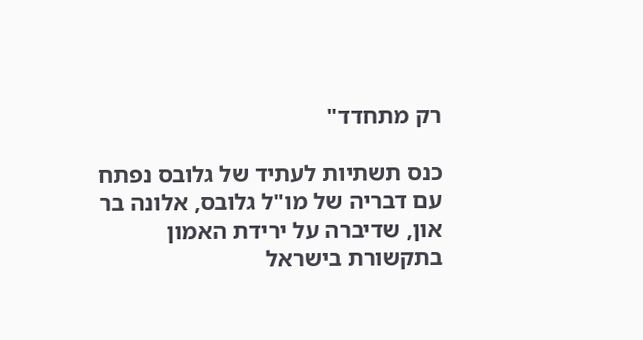רק מתחדד"

כנס תשתיות לעתיד של גלובס נפתח עם דבריה של מו"ל גלובס, אלונה בר און, שדיברה על ירידת האמון בתקשורת בישראל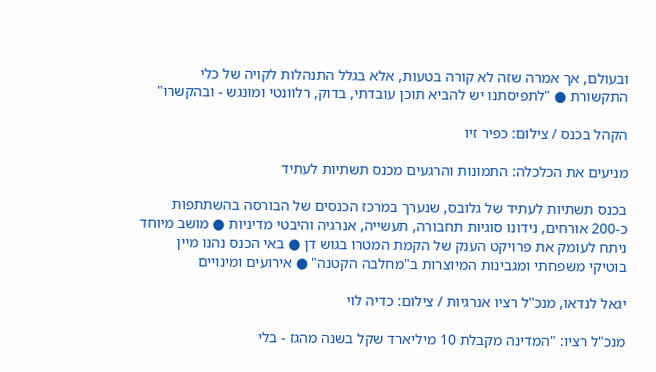ובעולם, אך אמרה שזה לא קורה בטעות, אלא בגלל התנהלות לקויה של כלי התקשורת ● "לתפיסתנו יש להביא תוכן עובדתי, בדוק, רלוונטי ומונגש - ובהקשרו"

הקהל בכנס / צילום: כפיר זיו

מניעים את הכלכלה: התמונות והרגעים מכנס תשתיות לעתיד

בכנס תשתיות לעתיד של גלובס, שנערך במרכז הכנסים של הבורסה בהשתתפות כ-200 אורחים, נידונו סוגיות תחבורה, תעשייה, אנרגיה והיבטי מדיניות ● מושב מיוחד ניתח לעומק את פרויקט הענק של הקמת המטרו בגוש דן ● באי הכנס נהנו מיין בוטיקי משפחתי ומגבינות המיוצרות ב"מחלבה הקטנה" ● אירועים ומינויים

יגאל לנדאו, מנכ''ל רציו אנרגיות / צילום: כדיה לוי

מנכ"ל רציו: "המדינה מקבלת 10 מיליארד שקל בשנה מהגז - בלי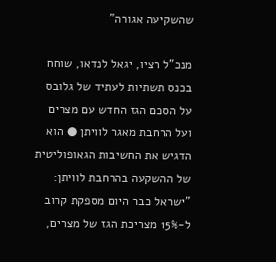שהשקיעה אגורה"

מנכ"ל רציו, יגאל לנדאו, שוחח בכנס תשתיות לעתיד של גלובס על הסכם הגז החדש עם מצרים ועל הרחבת מאגר לוויתן ● הוא הדגיש את החשיבות הגאופוליטית של ההשקעה בהרחבת לוויתן: "ישראל כבר היום מספקת קרוב ל-15% מצריכת הגז של מצרים,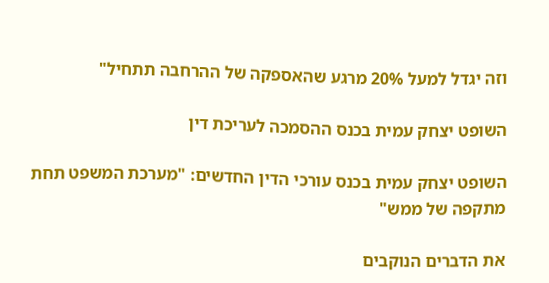וזה יגדל למעל 20% מרגע שהאספקה של ההרחבה תתחיל"

השופט יצחק עמית בכנס ההסמכה לעריכת דין

השופט יצחק עמית בכנס עורכי הדין החדשים: "מערכת המשפט תחת מתקפה של ממש"

את הדברים הנוקבים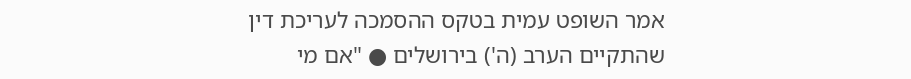אמר השופט עמית בטקס ההסמכה לעריכת דין שהתקיים הערב (ה') בירושלים ● "אם מי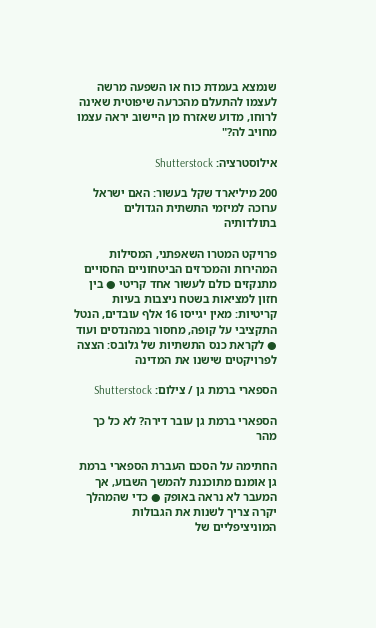שנמצא בעמדת כוח או השפעה מרשה לעצמו להתעלם מהכרעה שיפוטית שאינה לרוחו, מדוע שאזרח מן היישוב יראה עצמו מחויב לה?"

אילוסטרציה: Shutterstock

200 מיליארד שקל בעשור: האם ישראל ערוכה למיזמי התשתית הגדולים בתולדותיה

פרויקט המטרו השאפתני, המסילות המהירות והמכרזים הביטחוניים החסויים מתנקזים כולם לעשור אחד קריטי ● בין חזון למציאות בשטח ניצבות בעיות קריטיות: מאין יגייסו 16 אלף עובדים, הנטל התקציבי על קופה, מחסור במהנדסים ועוד ● לקראת כנס התשתיות של גלובס: הצצה לפרויקטים שישנו את המדינה

הספארי ברמת גן / צילום: Shutterstock

הספארי ברמת גן עובר דירה? לא כל כך מהר

החתימה על הסכם העברת הספארי ברמת גן אומנם מתוכננת להמשך השבוע, אך המעבר לא נראה באופק ● כדי שהמהלך יקרה צריך לשנות את הגבולות המוניציפליים של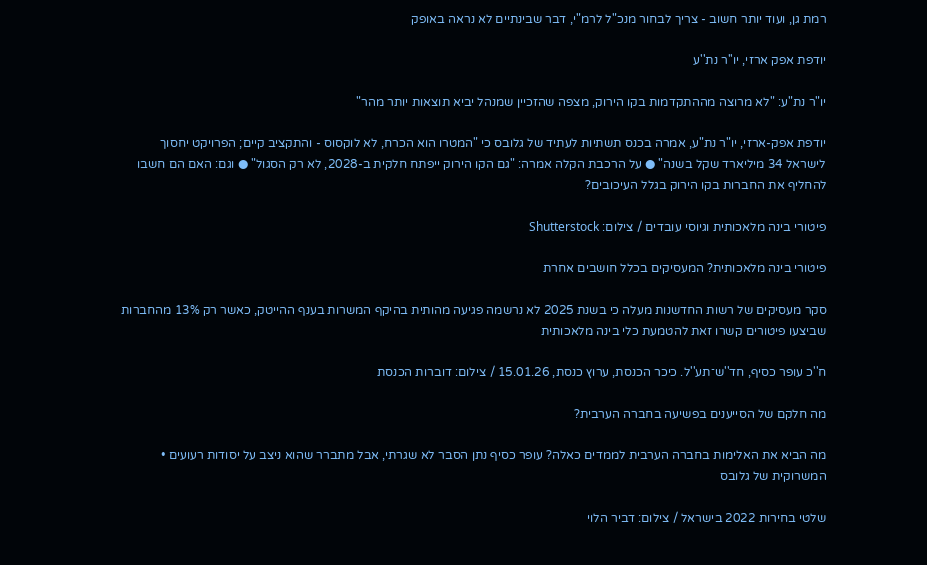רמת גן, ועוד יותר חשוב - צריך לבחור מנכ"ל לרמ"י, דבר שבינתיים לא נראה באופק

יודפת אפק ארזי, יו''ר נת''ע

יו"ר נת"ע: "לא מרוצה מההתקדמות בקו הירוק, מצפה שהזכיין שמנהל יביא תוצאות יותר מהר"

יודפת אפק-ארזי, יו"ר נת"ע, אמרה בכנס תשתיות לעתיד של גלובס כי "המטרו הוא הכרח, לא לוקסוס - והתקציב קיים; הפרויקט יחסוך לישראל 34 מיליארד שקל בשנה" ● על הרכבת הקלה אמרה: "גם הקו הירוק ייפתח חלקית ב-2028, לא רק הסגול" ● וגם: האם הם חשבו להחליף את החברות בקו הירוק בגלל העיכובים?

פיטורי בינה מלאכותית וגיוסי עובדים / צילום: Shutterstock

פיטורי בינה מלאכותית? המעסיקים בכלל חושבים אחרת

סקר מעסיקים של רשות החדשנות מעלה כי בשנת 2025 לא נרשמה פגיעה מהותית בהיקף המשרות בענף ההייטק, כאשר רק 13% מהחברות שביצעו פיטורים קשרו זאת להטמעת כלי בינה מלאכותית

ח''כ עופר כסיף, חד''ש־תע''ל. כיכר הכנסת, ערוץ כנסת, 15.01.26 / צילום: דוברות הכנסת

מה חלקם של הסייענים בפשיעה בחברה הערבית?

מה הביא את האלימות בחברה הערבית לממדים כאלה? עופר כסיף נתן הסבר לא שגרתי, אבל מתברר שהוא ניצב על יסודות רעועים • המשרוקית של גלובס

שלטי בחירות 2022 בישראל / צילום: דביר הלוי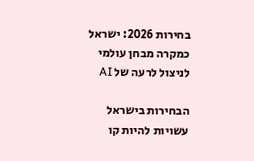בחירות 2026: ישראל כמקרה מבחן עולמי לניצול לרעה של AI

הבחירות בישראל עשויות להיות קו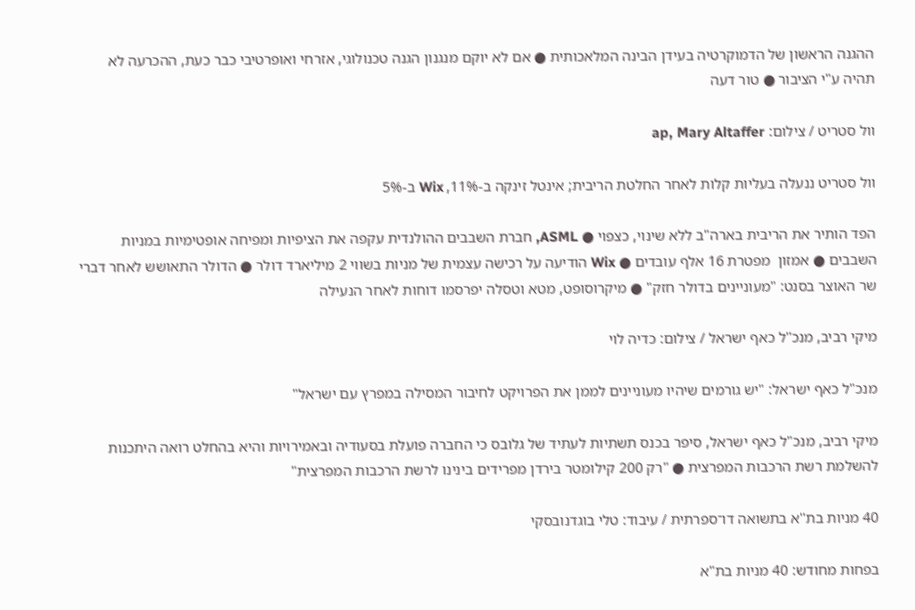ההגנה הראשון של הדמוקרטיה בעידן הבינה המלאכותית ● אם לא יוקם מנגנון הגנה טכנולוגי, אזרחי ואופרטיבי כבר כעת, ההכרעה לא תהיה ע"י הציבור ● טור דעה

וול סטריט / צילום: ap, Mary Altaffer

וול סטריט ננעלה בעליות קלות לאחר החלטת הריבית; אינטל זינקה ב-11%, Wix ב-5%

הפד הותיר את הריבית בארה"ב ללא שינוי, כצפוי ● ASML, חברת השבבים ההולנדית עקפה את הציפיות ומפיחה אופטימיות במניות השבבים ● אמזון  מפטרת 16 אלף עובדים ● Wix הודיעה על רכישה עצמית של מניות בשווי 2 מיליארד דולר ● הדולר התאושש לאחר דברי שר האוצר בסנט: "מעוניינים בדולר חזק" ● מיקרוסופט, מטא וטסלה יפרסמו דוחות לאחר הנעילה

מיקי רביב, מנכ''ל כאף ישראל / צילום: כדיה לוי

מנכ"ל כאף ישראל: "יש גורמים שיהיו מעוניינים לממן את הפרויקט לחיבור המסילה במפרץ עם ישראל"

מיקי רביב, מנכ"ל כאף ישראל, סיפר בכנס תשתיות לעתיד של גלובס כי החברה פועלת בסעודיה ובאמירויות והיא בהחלט רואה היתכנות להשלמת רשת הרכבות המפרצית ● "רק 200 קילומטר בירדן מפרידים בינינו לרשת הרכבות המפרצית"

40 מניות בת''א בתשואה דו־ספרתית / עיבוד: טלי בוגדנובסקי

בפחות מחודש: 40 מניות בת"א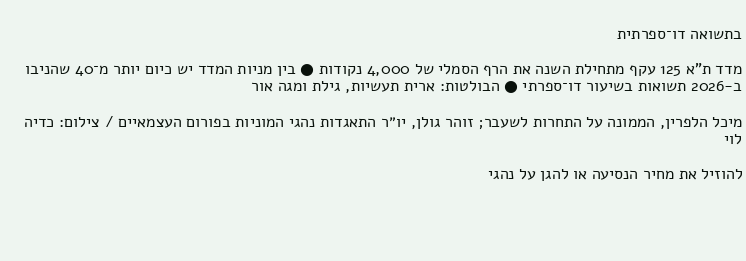בתשואה דו־ספרתית

מדד ת"א 125 עקף מתחילת השנה את הרף הסמלי של 4,000 נקודות ● בין מניות המדד יש כיום יותר מ־40 שהניבו ב-2026 תשואות בשיעור דו־ספרתי ● הבולטות: ארית תעשיות, גילת ומגה אור

מיכל הלפרין, הממונה על התחרות לשעבר; זוהר גולן, יו״ר התאגדות נהגי המוניות בפורום העצמאיים / צילום: כדיה לוי

להוזיל את מחיר הנסיעה או להגן על נהגי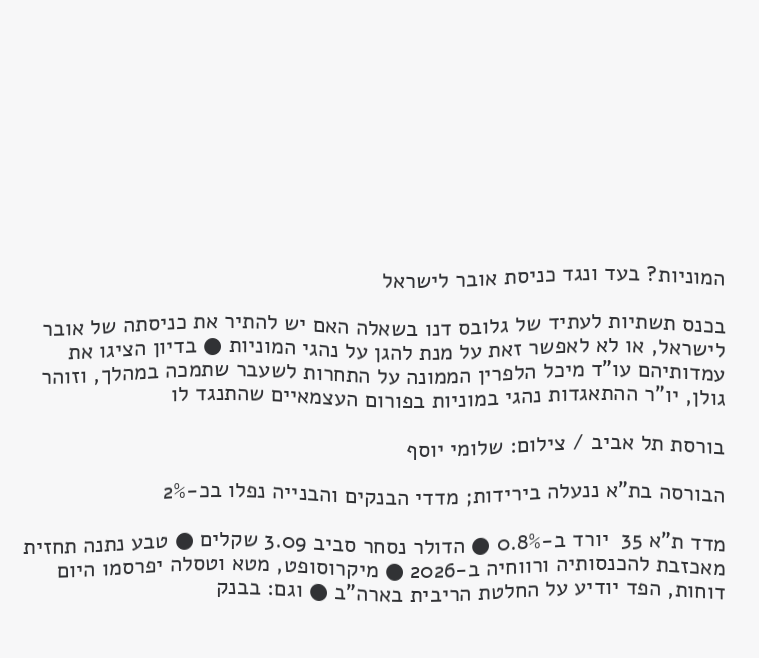המוניות? בעד ונגד כניסת אובר לישראל

בכנס תשתיות לעתיד של גלובס דנו בשאלה האם יש להתיר את כניסתה של אובר לישראל, או לא לאפשר זאת על מנת להגן על נהגי המוניות ● בדיון הציגו את עמדותיהם עו"ד מיכל הלפרין הממונה על התחרות לשעבר שתמכה במהלך, וזוהר גולן, יו"ר ההתאגדות נהגי במוניות בפורום העצמאיים שהתנגד לו

בורסת תל אביב / צילום: שלומי יוסף

הבורסה בת"א ננעלה בירידות; מדדי הבנקים והבנייה נפלו בכ-2%

מדד ת"א 35  יורד ב-0.8% ● הדולר נסחר סביב 3.09 שקלים ● טבע נתנה תחזית מאכזבת להכנסותיה ורווחיה ב-2026 ● מיקרוסופט, מטא וטסלה יפרסמו היום דוחות, הפד יודיע על החלטת הריבית בארה"ב ● וגם: בבנק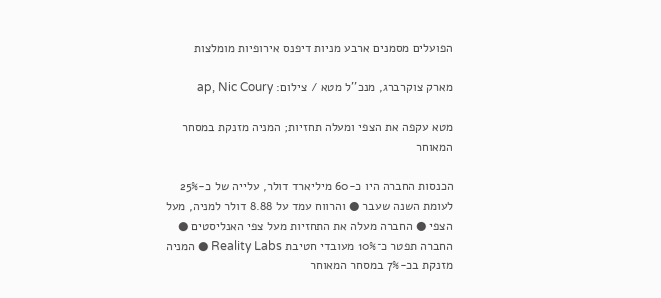הפועלים מסמנים ארבע מניות דיפנס אירופיות מומלצות

מארק צוקרברג, מנכ''ל מטא / צילום: ap, Nic Coury

מטא עקפה את הצפי ומעלה תחזיות; המניה מזנקת במסחר המאוחר

הכנסות החברה היו כ-60 מיליארד דולר, עלייה של כ-25% לעומת השנה שעבר ● והרווח עמד על 8.88 דולר למניה, מעל הצפי ● החברה מעלה את התחזיות מעל צפי האנליסטים ● החברה תפטר כ־10% מעובדי חטיבת Reality Labs ● המניה מזנקת בכ-7% במסחר המאוחר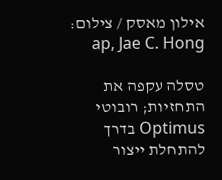אילון מאסק / צילום: ap, Jae C. Hong

טסלה עקפה את התחזיות; רובוטי Optimus בדרך להתחלת ייצור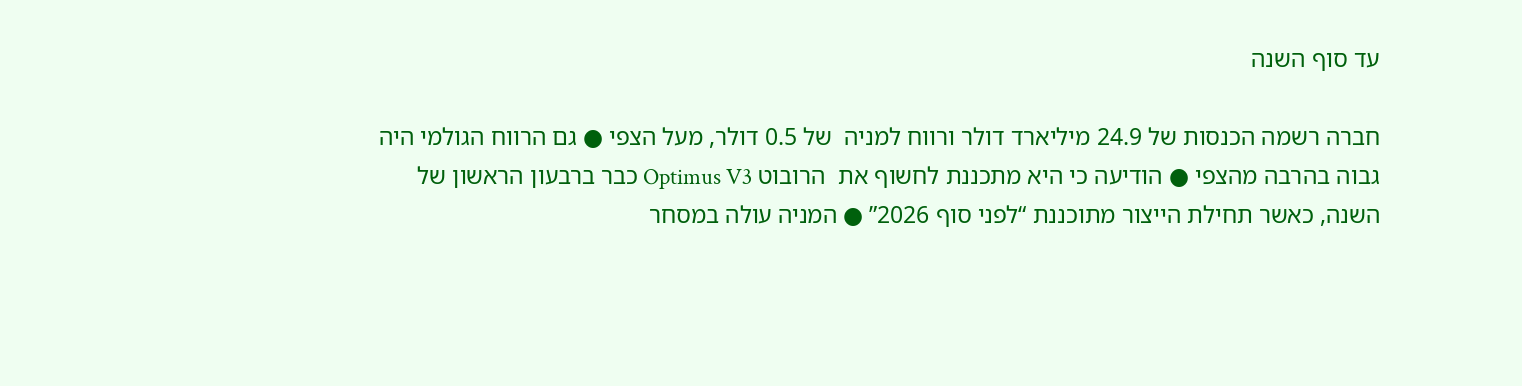עד סוף השנה

חברה רשמה הכנסות של 24.9 מיליארד דולר ורווח למניה  של 0.5 דולר, מעל הצפי ● גם הרווח הגולמי היה גבוה בהרבה מהצפי ● הודיעה כי היא מתכננת לחשוף את  הרובוט Optimus V3 כבר ברבעון הראשון של השנה, כאשר תחילת הייצור מתוכננת “לפני סוף 2026” ● המניה עולה במסחר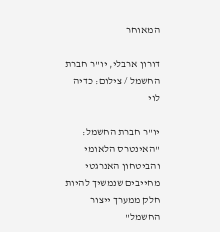המאוחר

דורון ארבלי, יו''ר חברת החשמל / צילום: כדיה לוי

יו"ר חברת החשמל: "האינטרס הלאומי והביטחון האנרגטי מחייבים שנמשיך להיות חלק ממערך ייצור החשמל"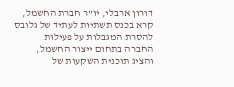דורון ארבלי, יו"ר חברת החשמל, קרא בכנס תשתיות לעתיד של גלובס להסרת המגבלות על פעילות החברה בתחום ייצור החשמל, והציג תוכנית השקעות של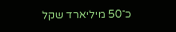כ־50 מיליארד שקל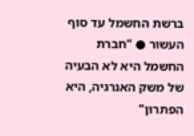ברשת החשמל עד סוף העשור ● "חברת החשמל היא לא הבעיה של משק האנרגיה, היא הפתרון"